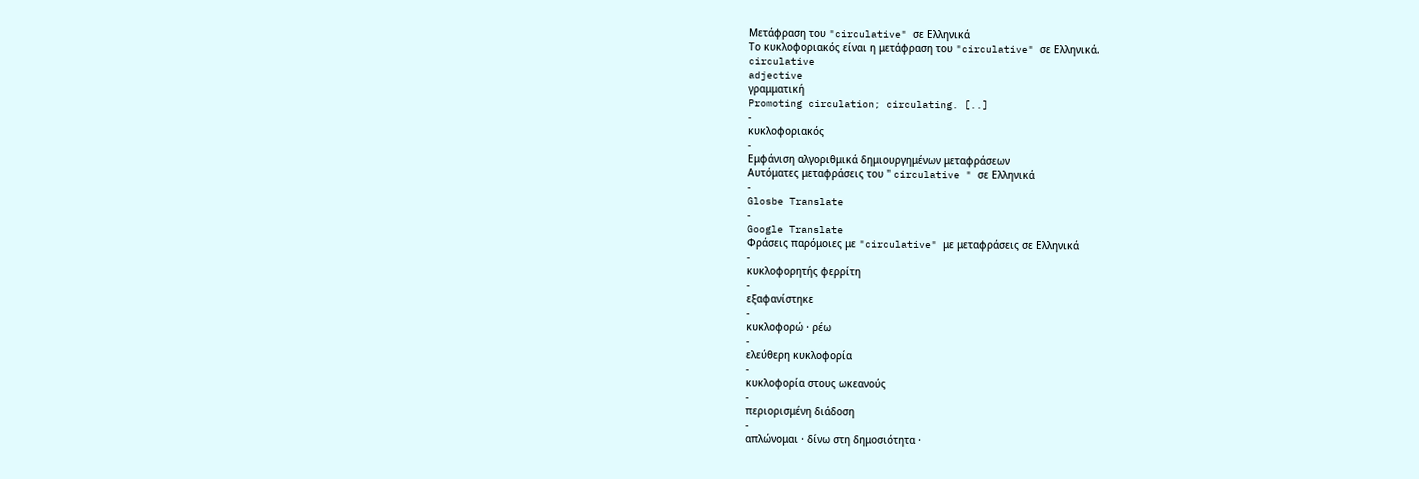Μετάφραση του "circulative" σε Ελληνικά
Το κυκλοφοριακός είναι η μετάφραση του "circulative" σε Ελληνικά.
circulative
adjective
γραμματική
Promoting circulation; circulating. [..]
-
κυκλοφοριακός
-
Εμφάνιση αλγοριθμικά δημιουργημένων μεταφράσεων
Αυτόματες μεταφράσεις του " circulative " σε Ελληνικά
-
Glosbe Translate
-
Google Translate
Φράσεις παρόμοιες με "circulative" με μεταφράσεις σε Ελληνικά
-
κυκλοφορητής φερρίτη
-
εξαφανίστηκε
-
κυκλοφορώ · ρέω
-
ελεύθερη κυκλοφορία
-
κυκλοφορία στους ωκεανούς
-
περιορισμένη διάδοση
-
απλώνομαι · δίνω στη δημοσιότητα ·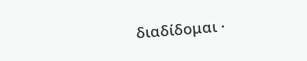διαδίδομαι ·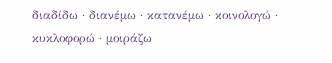διαδίδω · διανέμω · κατανέμω · κοινολογώ · κυκλοφορώ · μοιράζω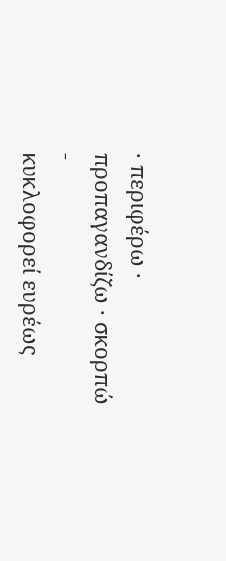· περιφέρω · προπαγανδίζω · σκορπώ
-
κυκλοφορεί ευρέως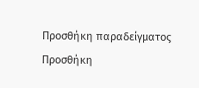Προσθήκη παραδείγματος
Προσθήκη